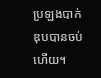ប្រឡងបាក់ឌុបបានចប់ហើយ។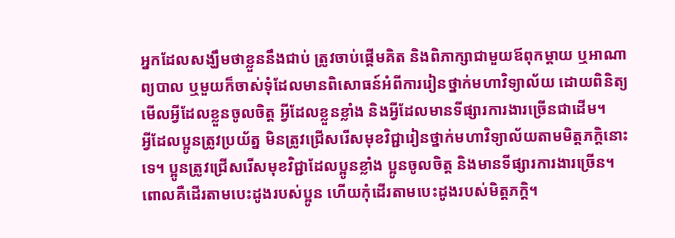អ្នកដែលសង្ឃឹមថាខ្លួននឹងជាប់ ត្រូវចាប់ផ្តើមគិត និងពិភាក្សាជាមួយឪពុកម្តាយ ឬអាណាព្យបាល ឬមួយក៏ចាស់ទុំដែលមានពិសោធន៍អំពីការរៀនថ្នាក់មហាវិទ្យាល័យ ដោយពិនិត្យមើលអ្វីដែលខ្លួនចូលចិត្ត អ្វីដែលខ្លួនខ្លាំង និងអ្វីដែលមានទីផ្សារការងារច្រើនជាដើម។
អ្វីដែលប្អូនត្រូវប្រយ័ត្ន មិនត្រូវជ្រើសរើសមុខវិជ្ជារៀនថ្នាក់មហាវិទ្យាល័យតាមមិត្តភក្តិនោះទេ។ ប្អូនត្រូវជ្រើសរើសមុខវិជ្ជាដែលប្អូនខ្លាំង ប្អូនចូលចិត្ត និងមានទីផ្សារការងារច្រើន។ ពោលគឺដើរតាមបេះដូងរបស់ប្អូន ហើយកុំដើរតាមបេះដូងរបស់មិត្តភក្តិ។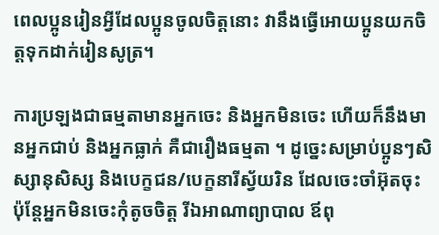ពេលប្អូនរៀនអ្វីដែលប្អូនចូលចិត្តនោះ វានឹងធ្វើអោយប្អូនយកចិត្តទុកដាក់រៀនសូត្រ។

ការប្រឡងជាធម្មតាមានអ្នកចេះ និងអ្នកមិនចេះ ហើយក៏នឹងមានអ្នកជាប់ និងអ្នកធ្លាក់ គឺជារឿងធម្មតា ។ ដូច្នេះសម្រាប់ប្អូនៗសិស្សានុសិស្ស និងបេក្ខជន/បេក្ខនារីស្វ័យរិន ដែលចេះចាំអ៊ុតចុះ ប៉ុន្តែអ្នកមិនចេះកុំតូចចិត្ត រីឯអាណាព្យាបាល ឪពុ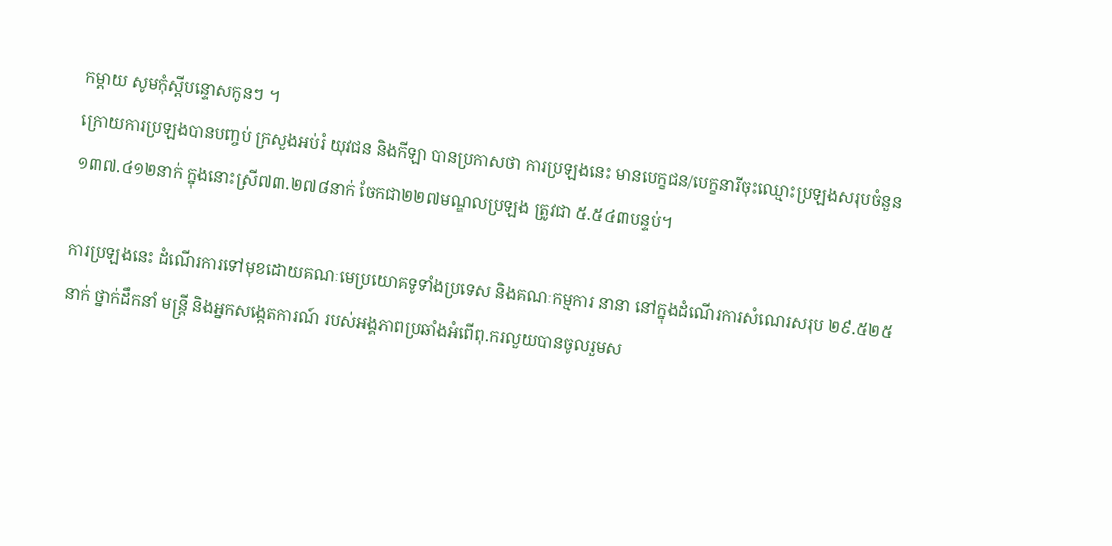កម្តាយ សូមកុំស្តីបន្ទោសកូនៗ ។
ក្រោយការប្រឡងបានបញ្ចប់ ក្រសួងអប់រំ យុវជន និងកីឡា បានប្រកាសថា ការប្រឡងនេះ មានបេក្ខជន/បេក្ខនារីចុះឈ្មោះប្រឡងសរុបចំនួន ១៣៧.៤១២នាក់ ក្នុងនោះស្រី៧៣.២៧៨នាក់ ចែកជា២២៧មណ្ឌលប្រឡង ត្រូវជា ៥.៥៤៣បន្ទប់។

ការប្រឡងនេះ ដំណើរការទៅមុខដោយគណៈមេប្រយោគទូទាំងប្រទេស និងគណៈកម្មការ នានា នៅក្នុងដំណើរការសំណេរសរុប ២៩.៥២៥នាក់ ថ្នាក់ដឹកនាំ មន្ត្រី និងអ្នកសង្កេតការណ៍ របស់អង្គភាពប្រឆាំងអំពើពុ.ករលួយបានចូលរួមស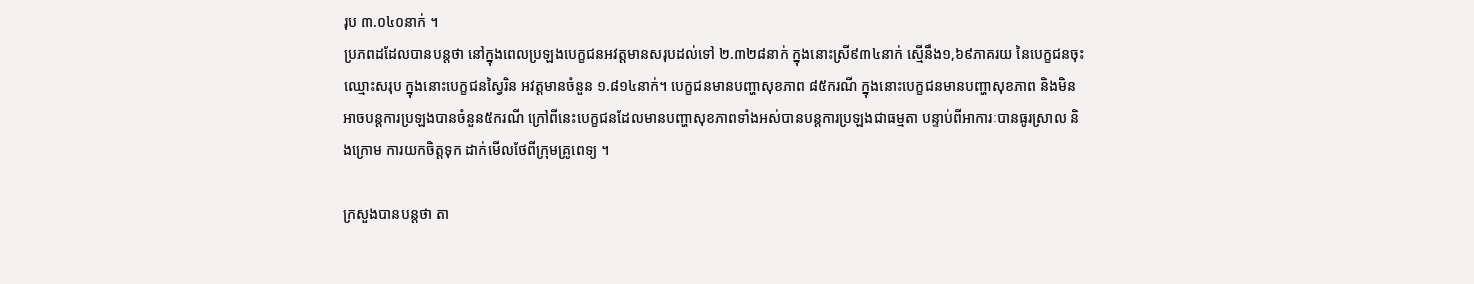រុប ៣.០៤០នាក់ ។
ប្រភពដដែលបានបន្តថា នៅក្នុងពេលប្រឡងបេក្ខជនអវត្តមានសរុបដល់ទៅ ២.៣២៨នាក់ ក្នុងនោះស្រី៩៣៤នាក់ ស្មើនឹង១,៦៩ភាគរយ នៃបេក្ខជនចុះឈ្មោះសរុប ក្នុងនោះបេក្ខជនស្វៃរិន អវត្តមានចំនួន ១.៨១៤នាក់។ បេក្ខជនមានបញ្ហាសុខភាព ៨៥ករណី ក្នុងនោះបេក្ខជនមានបញ្ហាសុខភាព និងមិនអាចបន្តការប្រឡងបានចំនួន៥ករណី ក្រៅពីនេះបេក្ខជនដែលមានបញ្ហាសុខភាពទាំងអស់បានបន្តការប្រឡងជាធម្មតា បន្ទាប់ពីអាការៈបានធូរស្រាល និងក្រោម ការយកចិត្តទុក ដាក់មើលថែពីក្រុមគ្រូពេទ្យ ។

ក្រសួងបានបន្តថា តា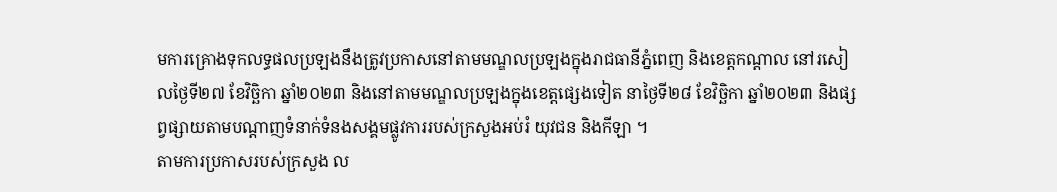មការគ្រោងទុកលទ្ធផលប្រឡងនឹងត្រូវប្រកាសនៅតាមមណ្ឌលប្រឡងក្នុងរាជធានីភ្នំពេញ និងខេត្តកណ្ដាល នៅរសៀលថ្ងៃទី២៧ ខែវិច្ឆិកា ឆ្នាំ២០២៣ និងនៅតាមមណ្ឌលប្រឡងក្នុងខេត្តផ្សេងទៀត នាថ្ងៃទី២៨ ខែវិច្ឆិកា ឆ្នាំ២០២៣ និងផ្សព្វផ្សាយតាមបណ្ដាញទំនាក់ទំនងសង្គមផ្លូវការរបស់ក្រសួងអប់រំ យុវជន និងកីឡា ។
តាមការប្រកាសរបស់ក្រសួង ល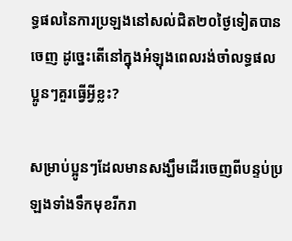ទ្ធផលនៃការប្រឡងនៅសល់ជិត២០ថ្ងៃទៀតបានចេញ ដូច្នេះតើនៅក្នុងអំឡុងពេលរង់ចាំលទ្ធផល ប្អូនៗគួរធ្វើអ្វីខ្លះ?

សម្រាប់ប្អូនៗដែលមានសង្ឃឹមដើរចេញពីបន្ទប់ប្រឡងទាំងទឹកមុខរីករា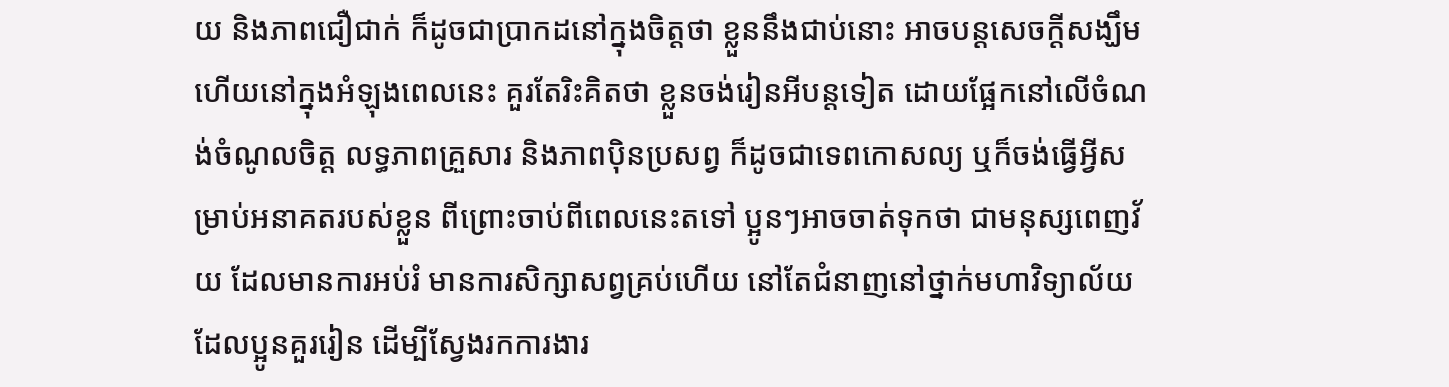យ និងភាពជឿជាក់ ក៏ដូចជាប្រាកដនៅក្នុងចិត្តថា ខ្លួននឹងជាប់នោះ អាចបន្តសេចក្តីសង្ឃឹម ហើយនៅក្នុងអំឡុងពេលនេះ គួរតែរិះគិតថា ខ្លួនចង់រៀនអីបន្តទៀត ដោយផ្អែកនៅលើចំណង់ចំណូលចិត្ត លទ្ធភាពគ្រួសារ និងភាពប៉ិនប្រសព្វ ក៏ដូចជាទេពកោសល្យ ឬក៏ចង់ធ្វើអ្វីសម្រាប់អនាគតរបស់ខ្លួន ពីព្រោះចាប់ពីពេលនេះតទៅ ប្អូនៗអាចចាត់ទុកថា ជាមនុស្សពេញវ័យ ដែលមានការអប់រំ មានការសិក្សាសព្វគ្រប់ហើយ នៅតែជំនាញនៅថ្នាក់មហាវិទ្យាល័យ ដែលប្អូនគួររៀន ដើម្បីស្វែងរកការងារ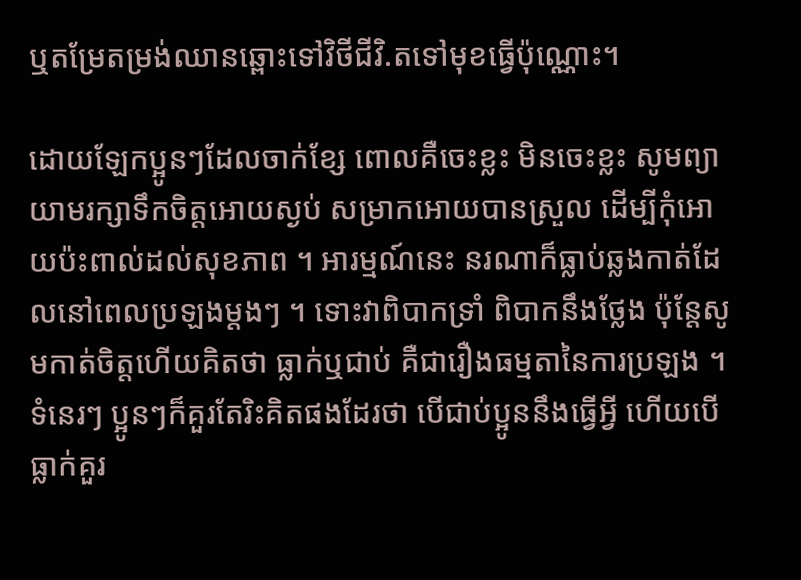ឬតម្រែតម្រង់ឈានឆ្ពោះទៅវិថីជីវិ.តទៅមុខធ្វើប៉ុណ្ណោះ។

ដោយឡែកប្អូនៗដែលចាក់ខ្សែ ពោលគឺចេះខ្លះ មិនចេះខ្លះ សូមព្យាយាមរក្សាទឹកចិត្តអោយស្ងប់ សម្រាកអោយបានស្រួល ដើម្បីកុំអោយប៉ះពាល់ដល់សុខភាព ។ អារម្មណ៍នេះ នរណាក៏ធ្លាប់ឆ្លងកាត់ដែលនៅពេលប្រឡងម្តងៗ ។ ទោះវាពិបាកទ្រាំ ពិបាកនឹងថ្លែង ប៉ុន្តែសូមកាត់ចិត្តហើយគិតថា ធ្លាក់ឬជាប់ គឺជារឿងធម្មតានៃការប្រឡង ។ ទំនេរៗ ប្អូនៗក៏គួរតែរិះគិតផងដែរថា បើជាប់ប្អូននឹងធ្វើអ្វី ហើយបើធ្លាក់គួរ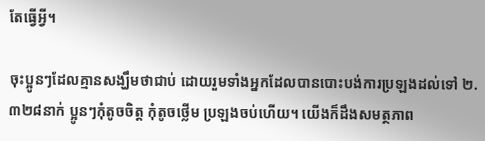តែធ្វើអ្វី។

ចុះប្អូនៗដែលគ្មានសង្ឃឹមថាជាប់ ដោយរួមទាំងអ្នកដែលបានបោះបង់ការប្រឡងដល់ទៅ ២.៣២៨នាក់ ប្អូនៗកុំតូចចិត្ត កុំតូចថ្លើម ប្រឡងចប់ហើយ។ យើងក៏ដឹងសមត្ថភាព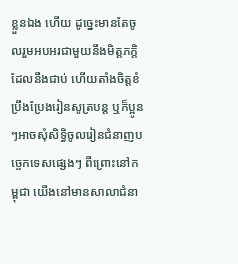ខ្លួនឯង ហើយ ដូច្នេះមានតែចូលរួមអបអរជាមួយនឹងមិត្តភក្តិដែលនឹងជាប់ ហើយតាំងចិត្តខំប្រឹងប្រែងរៀនសូត្របន្ត ឬក៏ប្អូនៗអាចសុំសិទ្ធិចូលរៀនជំនាញបច្ចេកទេសផ្សេងៗ ពីព្រោះនៅកម្ពុជា យើងនៅមានសាលាជំនា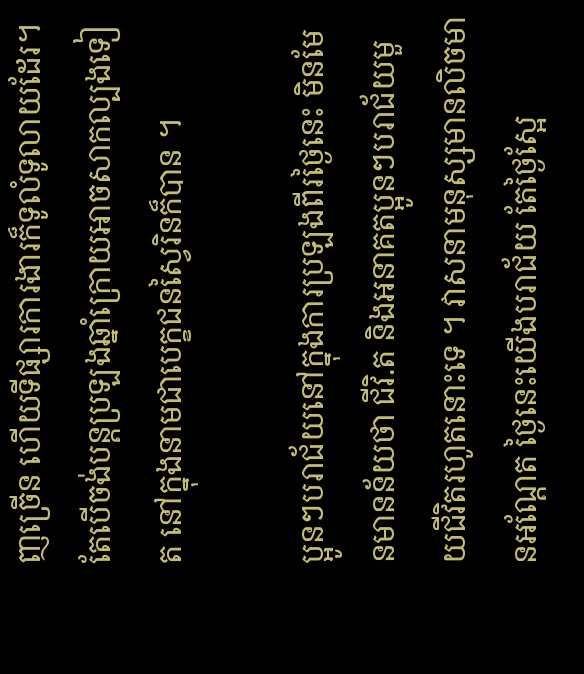ញច្រើន ហើយទីផ្សារការងារក៏ទូលំទូលាយដែរ។ តែបើចង់បន្តប្រឡងឆ្នាំក្រោយអាចសាកល្បងទៀត នៅក្នុងនាមជាបេក្ខជនស្វៃរិនក៏បាន ។

ប្អូនៗបរាជ័យនៅក្នុងការប្រឡងពីរថ្ងៃនេះ មិនមែនមានន័យថា ជីវិ.ត និងអនាគតប្អូនៗបរាជ័យមួយជីវិតរហូតនោះទេ ។ វាសនាមនុស្សមានលិចមានអណ្តែត ថ្ងៃនេះយើងបរាជ័យ តែថ្ងៃស្អែ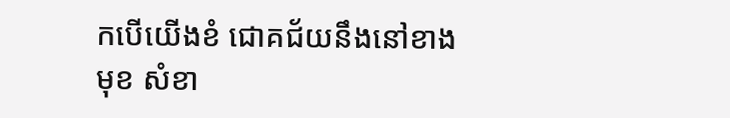កបើយើងខំ ជោគជ័យនឹងនៅខាងមុខ សំខា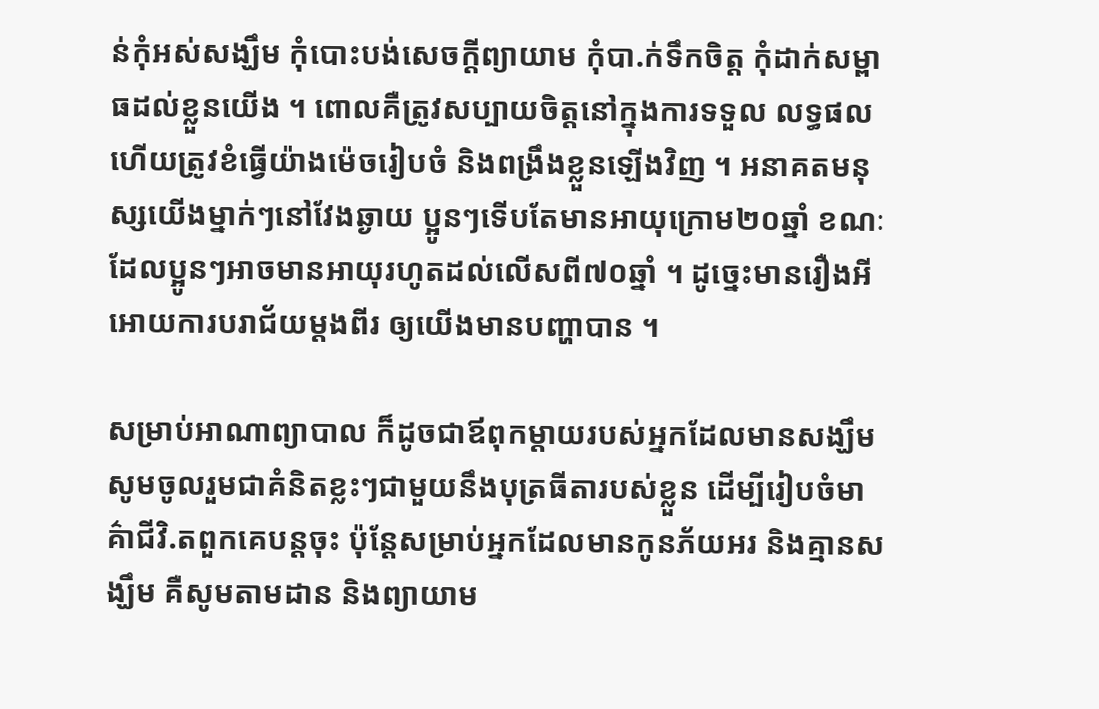ន់កុំអស់សង្ឃឹម កុំបោះបង់សេចក្តីព្យាយាម កុំបា.ក់ទឹកចិត្ត កុំដាក់សម្ពាធដល់ខ្លួនយើង ។ ពោលគឺត្រូវសប្បាយចិត្តនៅក្នុងការទទួល លទ្ធផល ហើយត្រូវខំធ្វើយ៉ាងម៉េចរៀបចំ និងពង្រឹងខ្លួនឡើងវិញ ។ អនាគតមនុស្សយើងម្នាក់ៗនៅវែងឆ្ងាយ ប្អូនៗទើបតែមានអាយុក្រោម២០ឆ្នាំ ខណៈដែលប្អូនៗអាចមានអាយុរហូតដល់លើសពី៧០ឆ្នាំ ។ ដូច្នេះមានរឿងអីអោយការបរាជ័យម្តងពីរ ឲ្យយើងមានបញ្ហាបាន ។

សម្រាប់អាណាព្យាបាល ក៏ដូចជាឪពុកម្តាយរបស់អ្នកដែលមានសង្ឃឹម សូមចូលរួមជាគំនិតខ្លះៗជាមួយនឹងបុត្រធីតារបស់ខ្លួន ដើម្បីរៀបចំមាគ៌ាជីវិ.តពួកគេបន្តចុះ ប៉ុន្តែសម្រាប់អ្នកដែលមានកូនភ័យអរ និងគ្មានសង្ឃឹម គឺសូមតាមដាន និងព្យាយាម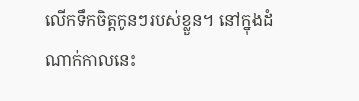លើកទឹកចិត្តកូនៗរបស់ខ្លួន។ នៅក្នុងដំណាក់កាលនេះ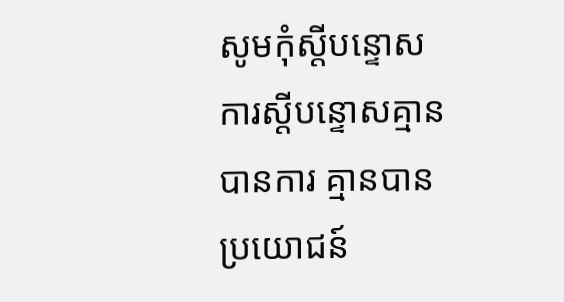សូមកុំស្តីបន្ទោស ការស្តីបន្ទោសគ្មានបានការ គ្មានបានប្រយោជន៍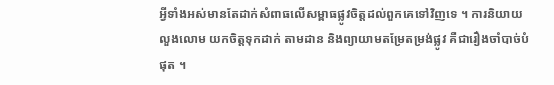អ្វីទាំងអស់មានតែដាក់សំពាធលើសម្ពាធផ្លូវចិត្តដល់ពួកគេទៅវិញទេ ។ ការនិយាយលួងលោម យកចិត្តទុកដាក់ តាមដាន និងព្យាយាមតម្រែតម្រង់ផ្លូវ គឺជារឿងចាំបាច់បំផុត ។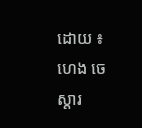ដោយ ៖ ហេង ចេស្តារ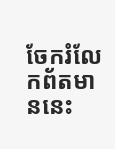ចែករំលែកព័តមាននេះ